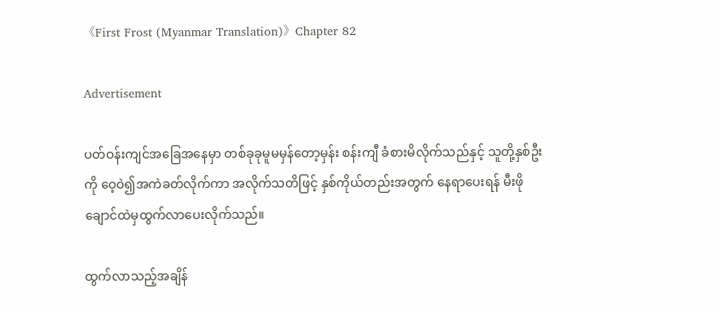《First Frost (Myanmar Translation)》Chapter 82

Advertisement

ပတ်ဝန်းကျင်အခြေအနေမှာ တစ်ခုခုမူမမှန်တော့မှန်း စန်းကျီ ခံစားမိလိုက်သည်နှင့် သူတို့နှစ်ဦးကို ဝေ့ဝဲ၍အကဲခတ်လိုက်ကာ အလိုက်သတိဖြင့် နှစ်ကိုယ်တည်းအတွက် နေရာပေးရန် မီးဖိုချောင်ထဲမှထွက်လာပေးလိုက်သည်။

ထွက်လာသည့်အချိန်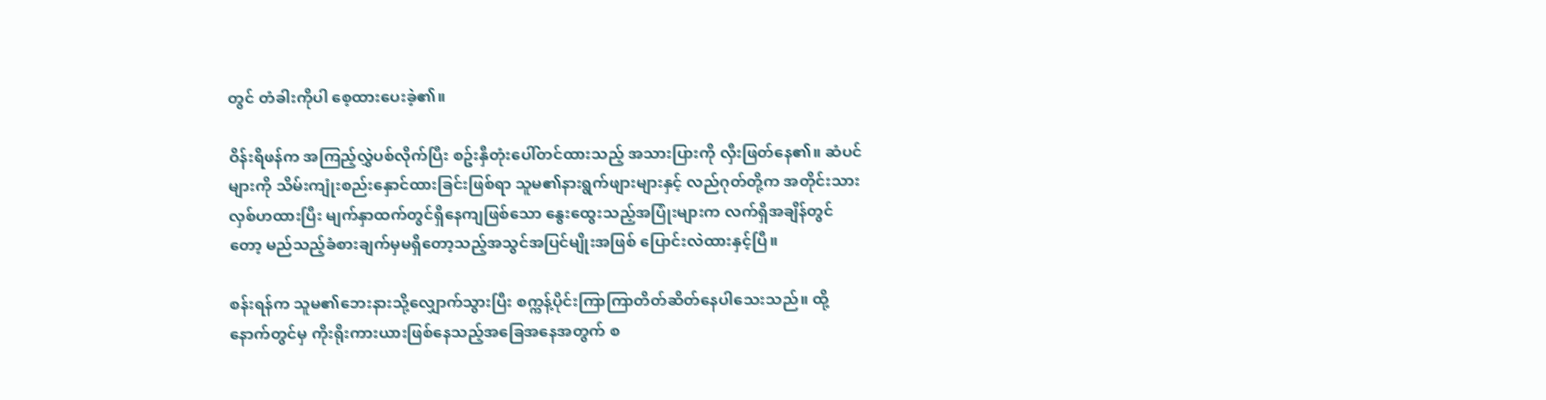တွင် တံခါးကိုပါ စေ့ထားပေးခဲ့၏။

ဝိန်းရိဖန်က အကြည့်လွှဲပစ်လိုက်ပြီး စဥ်းနှီတုံးပေါ်တင်ထားသည့် အသားပြားကို လှီးဖြတ်နေ၏။ ဆံပင်များကို သိမ်းကျုံးစည်းနှောင်ထားခြင်းဖြစ်ရာ သူမ၏နားရွက်ဖျားများနှင့် လည်ဂုတ်တို့က အတိုင်းသားလှစ်ဟထားပြီး မျက်နှာထက်တွင်ရှိနေကျဖြစ်သော နွေးထွေးသည့်အပြုံးများက လက်ရှိအချိန်တွင်တော့ မည်သည့်ခံစားချက်မှမရှိတော့သည့်အသွင်အပြင်မျိုးအဖြစ် ပြောင်းလဲထားနှင့်ပြီ။

စန်းရန်က သူမ၏ဘေးနားသို့လျှောက်သွားပြီး စက္ကန့်ပိုင်းကြာကြာတိတ်ဆိတ်နေပါသေးသည်။ ထို့နောက်တွင်မှ ကိုးရိုးကားယားဖြစ်နေသည့်အခြေအနေအတွက် စ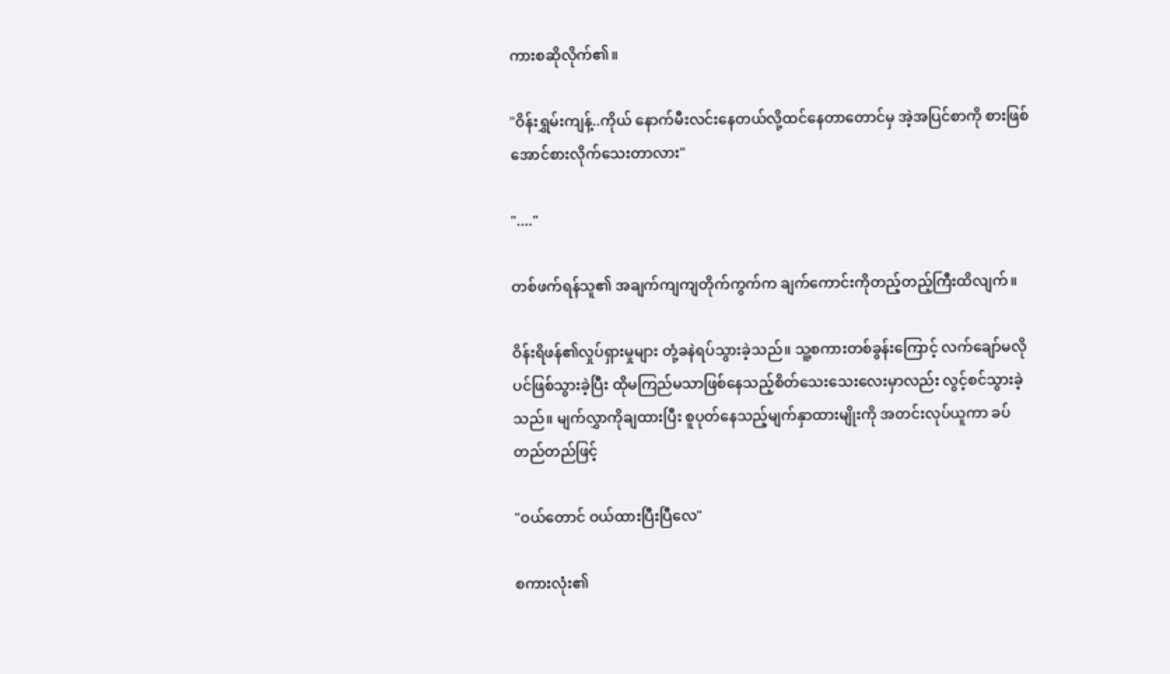ကားစဆိုလိုက်၏။

"ဝိန်းရွှမ်းကျန့်..ကိုယ် နောက်မီးလင်းနေတယ်လို့ထင်နေတာတောင်မှ အဲ့အပြင်စာကို စားဖြစ်အောင်စားလိုက်သေးတာလား"

"...."

တစ်ဖက်ရန်သူ၏ အချက်ကျကျတိုက်ကွက်က ချက်ကောင်းကိုတည့်တည့်ကြီးထိလျက်။

ဝိန်းရိဖန်၏လှုပ်ရှားမှုများ တုံ့ခနဲရပ်သွားခဲ့သည်။ သူ့စကားတစ်ခွန်းကြောင့် လက်ချော်မလိုပင်ဖြစ်သွားခဲ့ပြီး ထိုမကြည်မသာဖြစ်နေသည့်စိတ်သေးသေးလေးမှာလည်း လွင့်စင်သွားခဲ့သည်။ မျက်လွှာကိုချထားပြီး စူပုတ်နေသည့်မျက်နှာထားမျိုးကို အတင်းလုပ်ယူကာ ခပ်တည်တည်ဖြင့်

"ဝယ်တောင် ဝယ်ထားပြီးပြီလေ"

စကားလုံး၏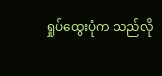ရှုပ်ထွေးပုံက သည်လို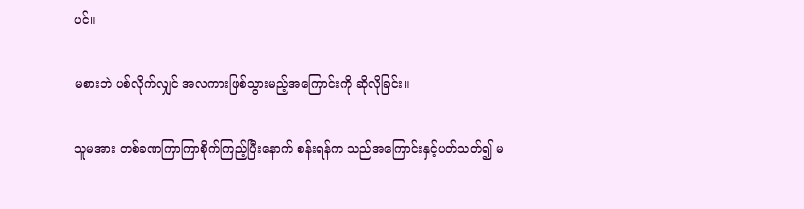ပင်။

မစားဘဲ ပစ်လိုက်လျှင် အလကားဖြစ်သွားမည့်အကြောင်းကို ဆိုလိုခြင်း။

သူမအား တစ်ခဏကြာကြာစိုက်ကြည့်ပြီးနောက် စန်းရန်က သည်အကြောင်းနှင့်ပတ်သတ်၍ မ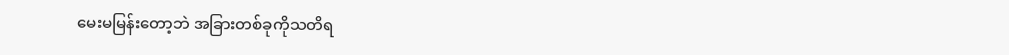မေးမမြန်းတော့ဘဲ အခြားတစ်ခုကိုသတိရ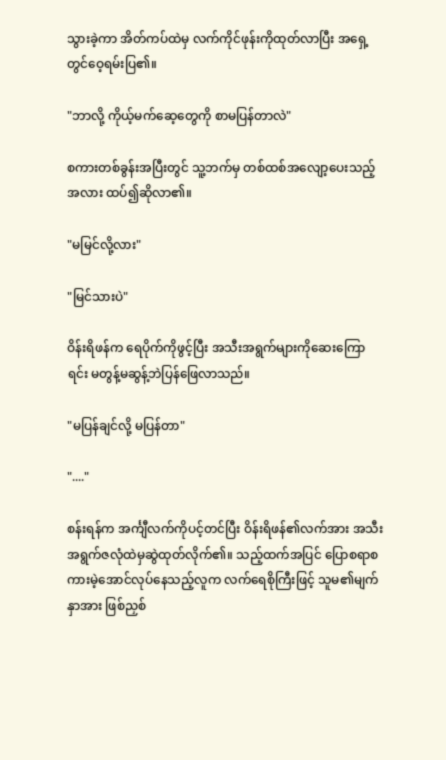သွားခဲ့ကာ အိတ်ကပ်ထဲမှ လက်ကိုင်ဖုန်းကိုထုတ်လာပြီး အရှေ့တွင်ဝေ့ရမ်းပြ၏။

"ဘာလို့ ကိုယ့်မက်ဆေ့တွေကို စာမပြန်တာလဲ"

စကားတစ်ခွန်းအပြီးတွင် သူ့ဘက်မှ တစ်ထစ်အလျော့ပေးသည့်အလား ထပ်၍ဆိုလာ၏။

"မမြင်လို့လား"

"မြင်သားပဲ"

ဝိန်းရိဖန်က ရေပိုက်ကိုဖွင့်ပြီး အသီးအရွက်များကိုဆေးကြောရင်း မတွန့်မဆွန့်ဘဲပြန်ဖြေလာသည်။

"မပြန်ချင်လို့ မပြန်တာ"

"...."

စန်းရန်က အင်္ကျီလက်ကိုပင့်တင်ပြီး ဝိန်းရိဖန်၏လက်အား အသီးအရွက်ဇလုံထဲမှဆွဲထုတ်လိုက်၏။ သည့်ထက်အပြင် ပြောစရာစကားမဲ့အောင်လုပ်နေသည့်လူက လက်ရေစိုကြီးဖြင့် သူမ၏မျက်နှာအား ဖြစ်ညှစ်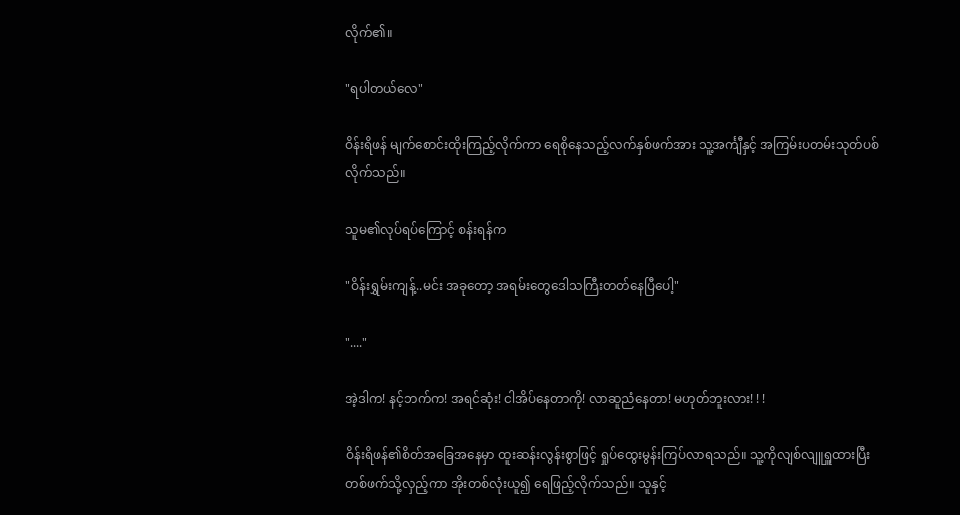လိုက်၏။

"ရပါတယ်လေ"

ဝိန်းရိဖန် မျက်စောင်းထိုးကြည့်လိုက်ကာ ရေစိုနေသည့်လက်နှစ်ဖက်အား သူ့အင်္ကျီနှင့် အကြမ်းပတမ်းသုတ်ပစ်လိုက်သည်။

သူမ၏လုပ်ရပ်ကြောင့် စန်းရန်က

"ဝိန်းရွှမ်းကျန့်..မင်း အခုတော့ အရမ်းတွေဒေါသကြီးတတ်နေပြီပေါ့"

"...."

အဲ့ဒါက! နင့်ဘက်က! အရင်ဆုံး! ငါအိပ်နေတာကို! လာဆူညံနေတာ! မဟုတ်ဘူးလား! ! !

ဝိန်းရိဖန်၏စိတ်အခြေအနေမှာ ထူးဆန်းလွန်းစွာဖြင့် ရှုပ်ထွေးမွန်းကြပ်လာရသည်။ သူ့ကိုလျစ်လျူရှူထားပြီး တစ်ဖက်သို့လှည့်ကာ အိုးတစ်လုံးယူ၍ ရေဖြည့်လိုက်သည်။ သူနှင့်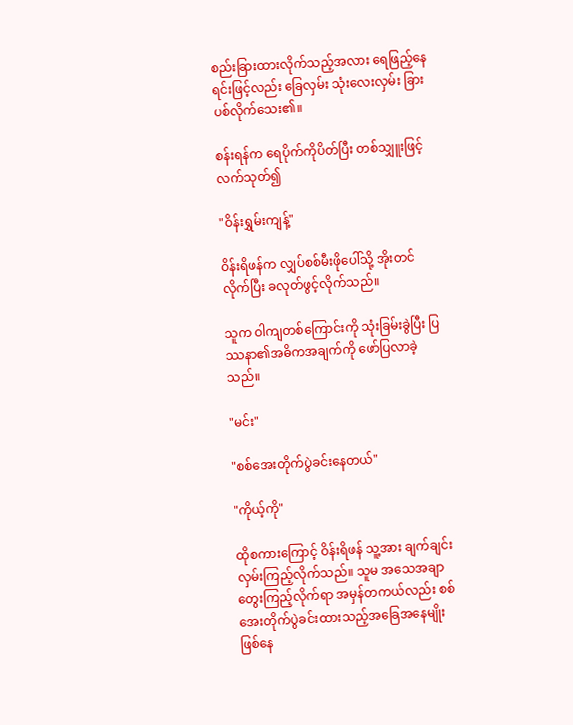စည်းခြားထားလိုက်သည့်အလား ရေဖြည့်နေရင်းဖြင့်လည်း ခြေလှမ်း သုံးလေးလှမ်း ခြားပစ်လိုက်သေး၏။

စန်းရန်က ရေပိုက်ကိုပိတ်ပြီး တစ်သျှူးဖြင့် လက်သုတ်၍

"ဝိန်းရွှမ်းကျန့်"

ဝိန်းရိဖန်က လျှပ်စစ်မီးဖိုပေါ်သို့ အိုးတင်လိုက်ပြီး ခလုတ်ဖွင့်လိုက်သည်။

သူက ဝါကျတစ်ကြောင်းကို သုံးခြမ်းခွဲပြီး ပြဿနာ၏အဓိကအချက်ကို ဖော်ပြလာခဲ့သည်။

"မင်း"

"စစ်အေးတိုက်ပွဲခင်းနေတယ်"

"ကိုယ့်ကို"

ထိုစကားကြောင့် ဝိန်းရိဖန် သူ့အား ချက်ချင်းလှမ်းကြည့်လိုက်သည်။ သူမ အသေအချာတွေးကြည့်လိုက်ရာ အမှန်တကယ်လည်း စစ်အေးတိုက်ပွဲခင်းထားသည့်အခြေအနေမျိုး ဖြစ်နေ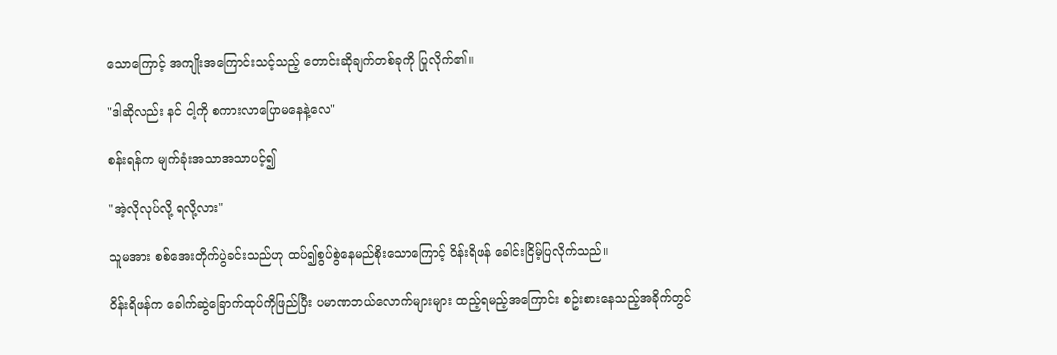သောကြောင့် အကျိုးအကြောင်းသင့်သည့် တောင်းဆိုချက်တစ်ခုကို ပြုလိုက်၏။

"ဒါဆိုလည်း နင် ငါ့ကို စကားလာပြောမနေနဲ့လေ"

စန်းရန်က မျက်ခုံးအသာအသာပင့်၍

"အဲ့လိုလုပ်လို့ ရလို့လား"

သူမအား စစ်အေးတိုက်ပွဲခင်းသည်ဟု ထပ်၍စွပ်စွဲနေမည်စိုးသောကြောင့် ဝိန်းရိဖန် ခေါင်းငြိမ့်ပြလိုက်သည်။

ဝိန်းရိဖန်က ခေါက်ဆွဲခြောက်ထုပ်ကိုဖြည်ပြီး ပမာဏဘယ်လောက်များများ ထည့်ရမည့်အကြောင်း စဥ်းစားနေသည့်အခိုက်တွင်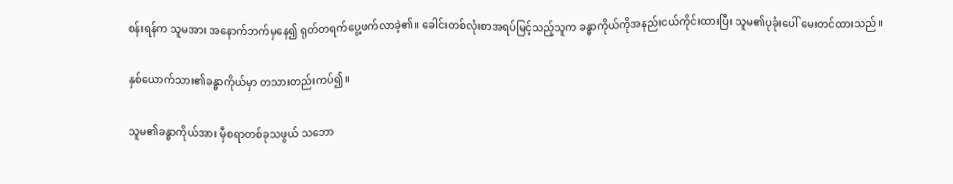စန်းရန်က သူမအား အနောက်ဘက်မှနေ၍ ရုတ်တရက်ပွေ့ဖက်လာခဲ့၏။ ခေါင်းတစ်လုံးစာအရပ်မြင့်သည့်သူက ခန္ဓာကိုယ်ကိုအနည်းငယ်ကိုင်းထားပြီး သူမ၏ပုခုံးပေါ် မေးတင်ထားသည်။

နှစ်ယောက်သား၏ခန္ဓာကိုယ်မှာ တသားတည်းကပ်၍။

သူမ၏ခန္ဓာကိုယ်အား မှီစရာတစ်ခုသဖွယ် သဘော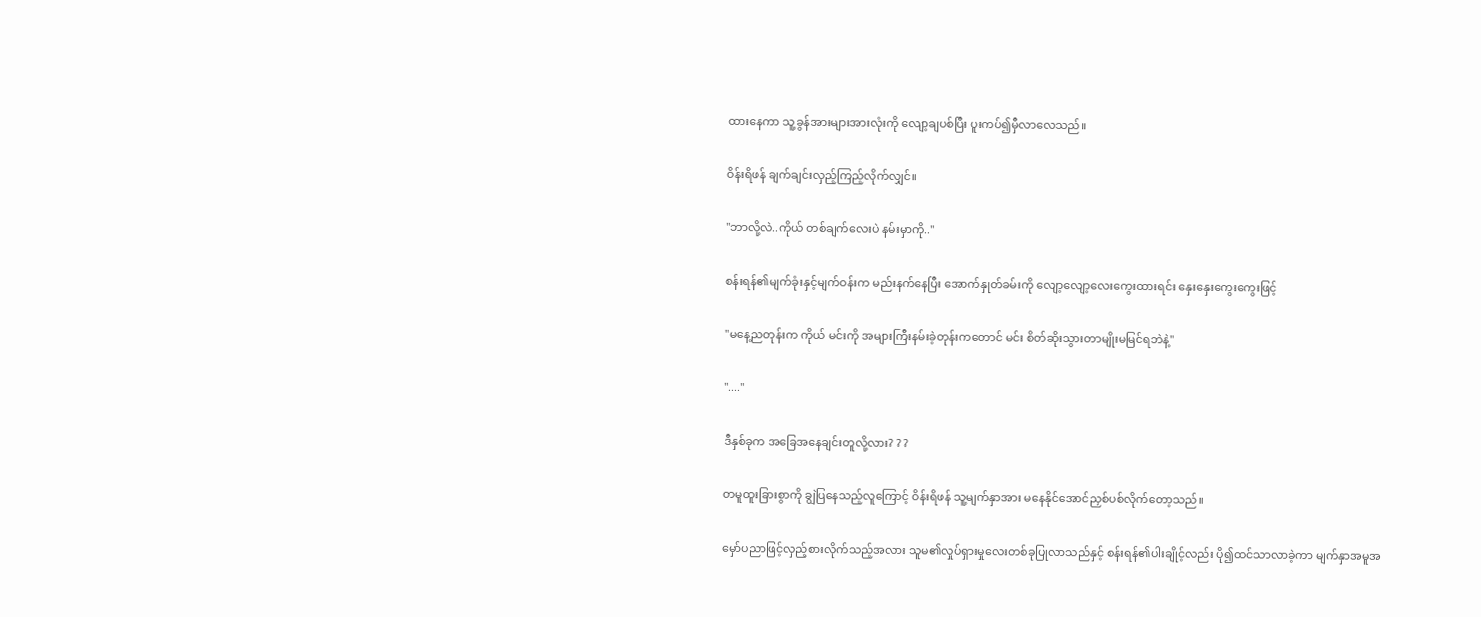ထားနေကာ သူ့ခွန်အားများအားလုံးကို လျော့ချပစ်ပြီး ပူးကပ်၍မှီလာလေသည်။

ဝိန်းရိဖန် ချက်ချင်းလှည့်ကြည့်လိုက်လျှင်။

"ဘာလို့လဲ..ကိုယ် တစ်ချက်လေးပဲ နမ်းမှာကို.."

စန်းရန်၏မျက်ခုံးနှင့်မျက်ဝန်းက မည်းနက်နေပြီး အောက်နှုတ်ခမ်းကို လျော့လျော့လေးကွေးထားရင်း နှေးနှေးကွေးကွေးဖြင့်

"မနေ့ညတုန်းက ကိုယ် မင်းကို အများကြီးနမ်းခဲ့တုန်းကတောင် မင်း စိတ်ဆိုးသွားတာမျိုးမမြင်ရဘဲနဲ့"

"...."

ဒီနှစ်ခုက အခြေအနေချင်းတူလို့လား? ? ?

တမူထူးခြားစွာကို ချွဲပြနေသည့်လူကြောင့် ဝိန်းရိဖန် သူ့မျက်နှာအား မနေနိုင်အောင်ညှစ်ပစ်လိုက်တော့သည်။

မှော်ပညာဖြင့်လှည့်စားလိုက်သည့်အလား သူမ၏လှုပ်ရှားမှုလေးတစ်ခုပြုလာသည်နှင့် စန်းရန်၏ပါးချိုင့်လည်း ပို၍ထင်သာလာခဲ့ကာ မျက်နှာအမူအ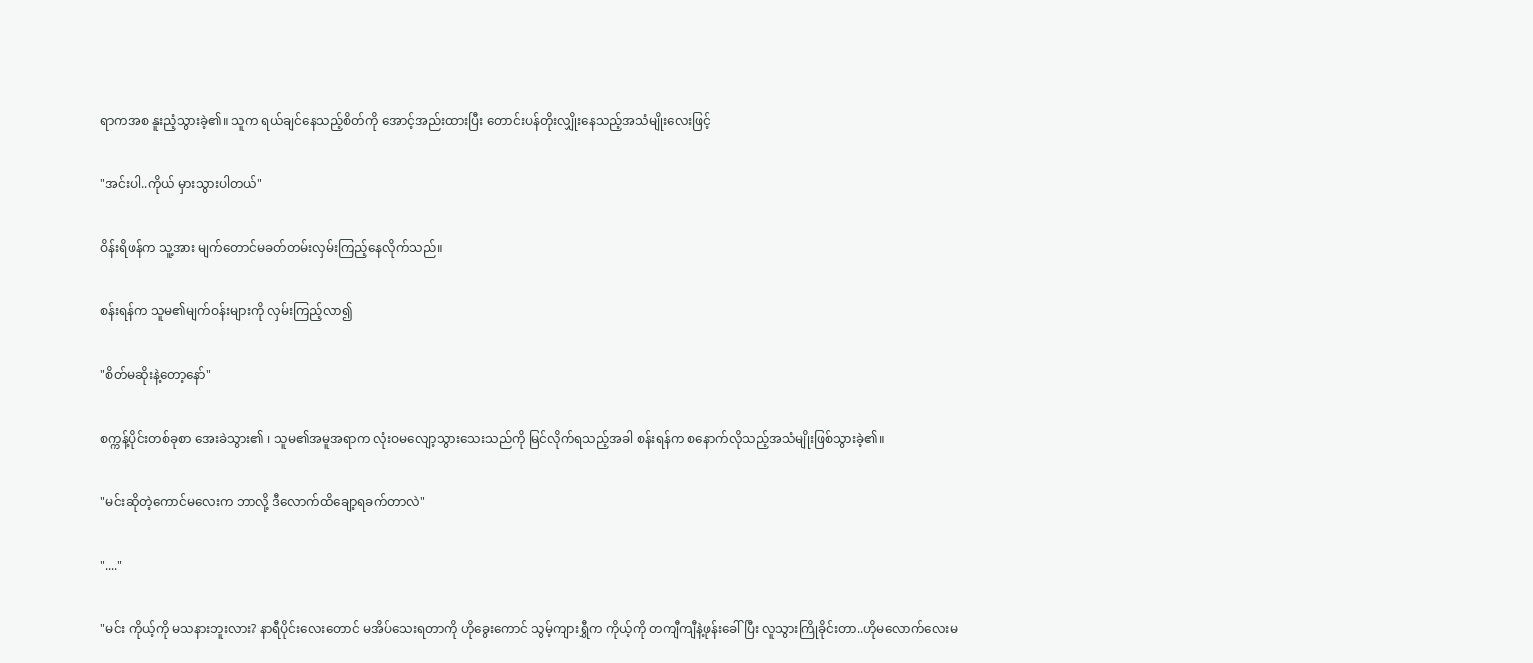ရာကအစ နူးညံ့သွားခဲ့၏။ သူက ရယ်ချင်နေသည့်စိတ်ကို အောင့်အည်းထားပြီး တောင်းပန်တိုးလျှိုးနေသည့်အသံမျိုးလေးဖြင့်

"အင်းပါ..ကိုယ် မှားသွားပါတယ်"

ဝိန်းရိဖန်က သူ့အား မျက်တောင်မခတ်တမ်းလှမ်းကြည့်နေလိုက်သည်။

စန်းရန်က သူမ၏မျက်ဝန်းများကို လှမ်းကြည့်လာ၍

"စိတ်မဆိုးနဲ့တော့နော်"

စက္ကန့်ပိုင်းတစ်ခုစာ အေးခဲသွား၏ ၊ သူမ၏အမူအရာက လုံးဝမလျော့သွားသေးသည်ကို မြင်လိုက်ရသည့်အခါ စန်းရန်က စနောက်လိုသည့်အသံမျိုးဖြစ်သွားခဲ့၏။

"မင်းဆိုတဲ့ကောင်မလေးက ဘာလို့ ဒီလောက်ထိချော့ရခက်တာလဲ"

"...."

"မင်း ကိုယ့်ကို မသနားဘူးလား? နာရီပိုင်းလေးတောင် မအိပ်သေးရတာကို ဟိုခွေးကောင် သွမ့်ကျားရွှီက ကိုယ့်ကို တကျီကျီနဲ့ဖုန်းခေါ်ပြီး လူသွားကြိုခိုင်းတာ..ဟိုမလောက်လေးမ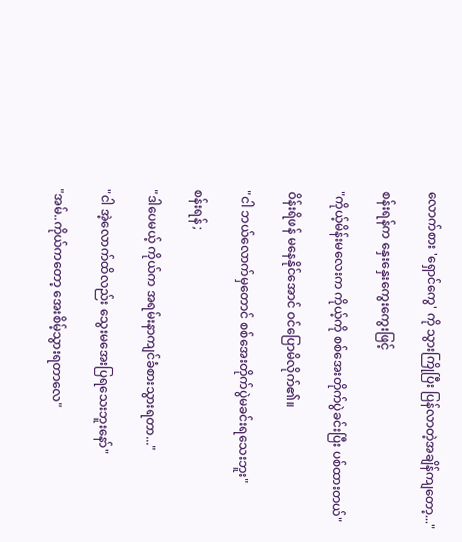လောက်စား 'ရှောင်ကွေ' ကို သွားကြိုပြီး ပြန်လာတဲ့အချိန်ကျတော့..."

စန်းရန်က နှေးနှေးကွေးကွေးဖြင့်

"ကိုယ့်မိန်းမလေးက ကိုယ့်ကို စစ်အေးတိုက်ပွဲခင်းပြီး ပစ်ထားတယ်"

ဝိန်းရိဖန် မနေနိုင်အောင် ဝင်ပြောမိလိုက်၏။

"ငါ ဘယ်လောက်မှတောင် စစ်အေးတိုက်ပွဲမခင်းရသေးဘူး"

စန်းရန် ;

"ဒါပေမယ့် ကိုယ်က အရမ်းနာကျင်ခံစားသွားရတာ..."

"ငါ အဲ့လောက်ထိလည်း သွေးမအေးပြရသေးဘူးနော်"

"အမ်..ကိုယ်ကတော့ အေးစိမ့်သွားရတာလေ"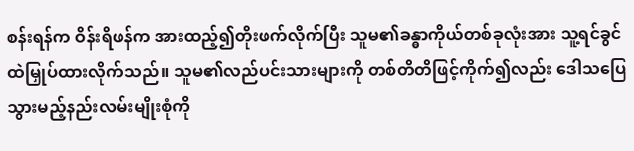စန်းရန်က ဝိန်းရိဖန်က အားထည့်၍တိုးဖက်လိုက်ပြီး သူမ၏ခန္ဓာကိုယ်တစ်ခုလုံးအား သူ့ရင်ခွင်ထဲမြှုပ်ထားလိုက်သည်။ သူမ၏လည်ပင်းသားများကို တစ်တိတိဖြင့်ကိုက်၍လည်း ဒေါသပြေသွားမည့်နည်းလမ်းမျိုးစုံကို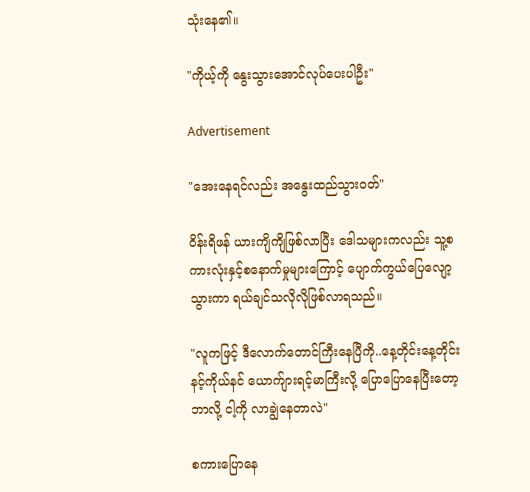သုံးနေ၏။

"ကိုယ့်ကို နွေးသွားအောင်လုပ်ပေးပါဦး"

Advertisement

"အေးနေရင်လည်း အနွေးထည်သွားဝတ်"

ဝိန်းရိဖန် ယားကျိကျိဖြစ်လာပြီး ဒေါသများကလည်း သူ့စကားလုံးနှင့်စနောက်မှုများကြောင့် ပျောက်ကွယ်ပြေလျော့သွားကာ ရယ်ချင်သလိုလိုဖြစ်လာရသည်။

"လူကဖြင့် ဒီလောက်တောင်ကြီးနေပြီကို..နေ့တိုင်းနေ့တိုင်း နင့်ကိုယ်နင် ယောက်ျားရင့်မာကြီးလို့ ပြောပြောနေပြီးတော့ ဘာလို့ ငါ့ကို လာချွဲနေတာလဲ"

စကားပြောနေ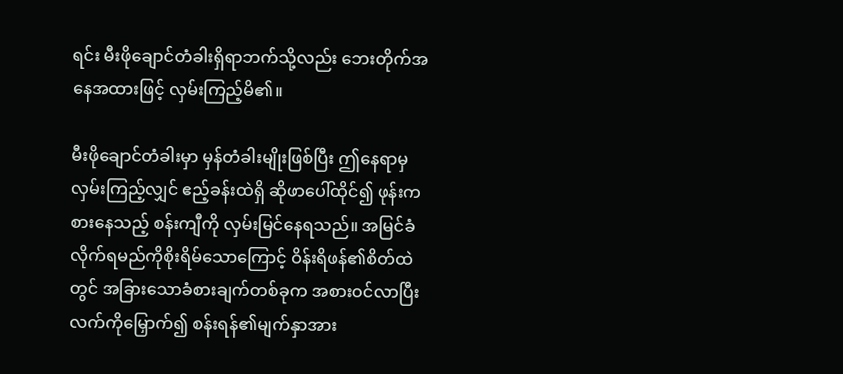ရင်း မီးဖိုချောင်တံခါးရှိရာဘက်သို့လည်း ဘေးတိုက်အနေအထားဖြင့် လှမ်းကြည့်မိ၏။

မီးဖိုချောင်တံခါးမှာ မှန်တံခါးမျိုးဖြစ်ပြီး ဤနေရာမှလှမ်းကြည့်လျှင် ဧည့်ခန်းထဲရှိ ဆိုဖာပေါ်ထိုင်၍ ဖုန်းကစားနေသည့် စန်းကျီကို လှမ်းမြင်နေရသည်။ အမြင်ခံလိုက်ရမည်ကိုစိုးရိမ်သောကြောင့် ဝိန်းရိဖန်၏စိတ်ထဲတွင် အခြားသောခံစားချက်တစ်ခုက အစားဝင်လာပြီး လက်ကိုမြှောက်၍ စန်းရန်၏မျက်နှာအား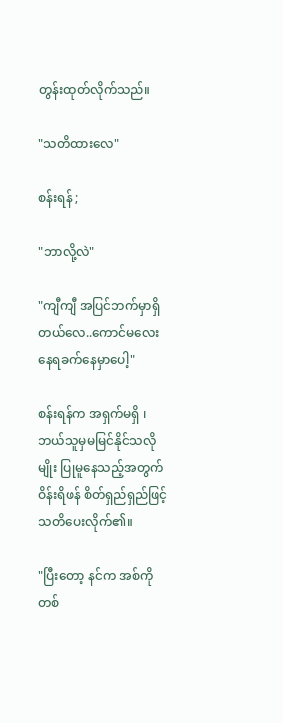တွန်းထုတ်လိုက်သည်။

"သတိထားလေ"

စန်းရန် ;

"ဘာလို့လဲ"

"ကျီကျီ အပြင်ဘက်မှာရှိတယ်လေ..ကောင်မလေး နေရခက်နေမှာပေါ့"

စန်းရန်က အရှက်မရှိ ၊ ဘယ်သူမှမမြင်နိုင်သလိုမျိုး ပြုမူနေသည့်အတွက် ဝိန်းရိဖန် စိတ်ရှည်ရှည်ဖြင့် သတိပေးလိုက်၏။

"ပြီးတော့ နင်က အစ်ကိုတစ်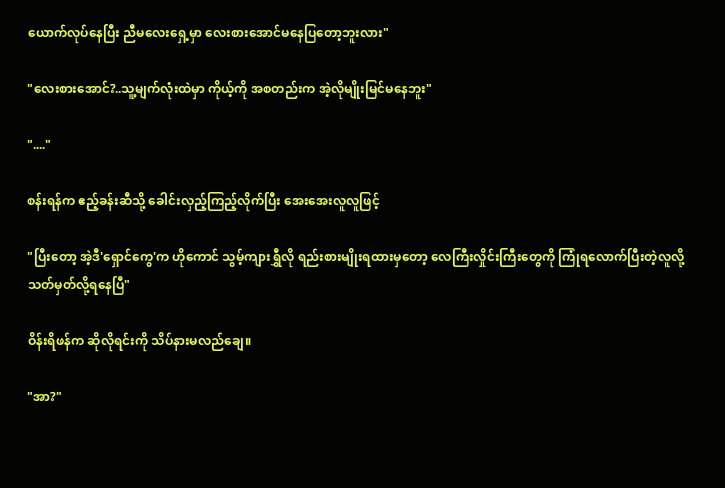ယောက်လုပ်နေပြီး ညီမလေးရှေ့မှာ လေးစားအောင်မနေပြတော့ဘူးလား"

"လေးစားအောင်?..သူ့မျက်လုံးထဲမှာ ကိုယ့်ကို အစတည်းက အဲ့လိုမျိုးမြင်မနေဘူး"

"...."

စန်းရန်က ဧည့်ခန်းဆီသို့ ခေါင်းလှည့်ကြည့်လိုက်ပြီး အေးအေးလူလူဖြင့်

"ပြီးတော့ အဲ့ဒီ'ရှောင်ကွေ'က ဟိုကောင် သွမ့်ကျားရွှီလို ရည်းစားမျိုးရထားမှတော့ လေကြီးလှိုင်းကြီးတွေကို ကြုံရလောက်ပြီးတဲ့လူလို့ သတ်မှတ်လို့ရနေပြီ"

ဝိန်းရိဖန်က ဆိုလိုရင်းကို သိပ်နားမလည်ချေ။

"အာ?"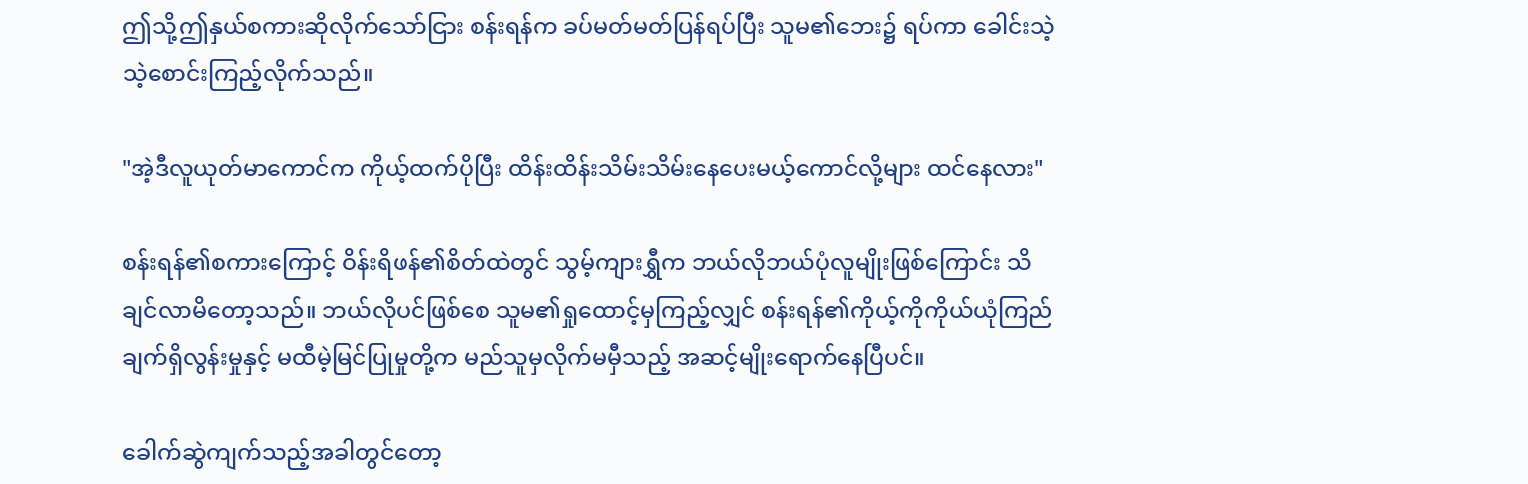ဤသို့ဤနှယ်စကားဆိုလိုက်သော်ငြား စန်းရန်က ခပ်မတ်မတ်ပြန်ရပ်ပြီး သူမ၏ဘေး၌ ရပ်ကာ ခေါင်းသဲ့သဲ့စောင်းကြည့်လိုက်သည်။

"အဲ့ဒီလူယုတ်မာကောင်က ကိုယ့်ထက်ပိုပြီး ထိန်းထိန်းသိမ်းသိမ်းနေပေးမယ့်ကောင်လို့များ ထင်နေလား"

စန်းရန်၏စကားကြောင့် ဝိန်းရိဖန်၏စိတ်ထဲတွင် သွမ့်ကျားရွှီက ဘယ်လိုဘယ်ပုံလူမျိုးဖြစ်ကြောင်း သိချင်လာမိတော့သည်။ ဘယ်လိုပင်ဖြစ်စေ သူမ၏ရှုထောင့်မှကြည့်လျှင် စန်းရန်၏ကိုယ့်ကိုကိုယ်ယုံကြည်ချက်ရှိလွန်းမှုနှင့် မထီမဲ့မြင်ပြုမှုတို့က မည်သူမှလိုက်မမှီသည့် အဆင့်မျိုးရောက်နေပြီပင်။

ခေါက်ဆွဲကျက်သည့်အခါတွင်တော့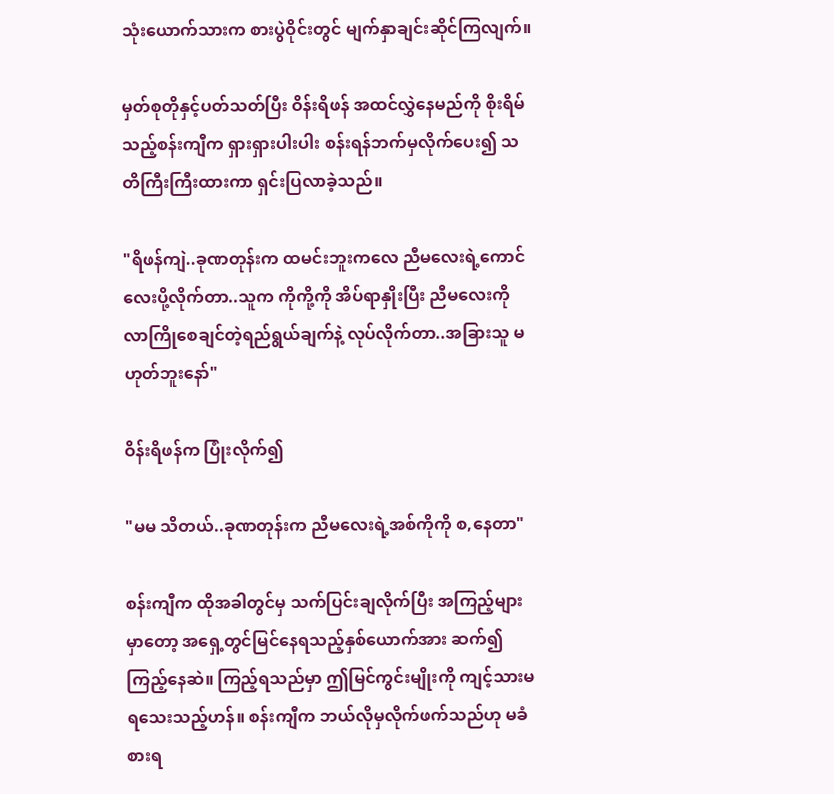သုံးယောက်သားက စားပွဲဝိုင်းတွင် မျက်နှာချင်းဆိုင်ကြလျက်။

မှတ်စုတိုနှင့်ပတ်သတ်ပြီး ဝိန်းရိဖန် အထင်လွှဲနေမည်ကို စိုးရိမ်သည့်စန်းကျီက ရှားရှားပါးပါး စန်းရန်ဘက်မှလိုက်ပေး၍ သတိကြီးကြီးထားကာ ရှင်းပြလာခဲ့သည်။

"ရိဖန်ကျဲ..ခုဏတုန်းက ထမင်းဘူးကလေ ညီမလေးရဲ့ကောင်လေးပို့လိုက်တာ..သူက ကိုကို့ကို အိပ်ရာနှိုးပြီး ညီမလေးကို လာကြိုစေချင်တဲ့ရည်ရွယ်ချက်နဲ့ လုပ်လိုက်တာ..အခြားသူ မဟုတ်ဘူးနော်"

ဝိန်းရိဖန်က ပြုံးလိုက်၍

"မမ သိတယ်..ခုဏတုန်းက ညီမလေးရဲ့အစ်ကိုကို စ,နေတာ"

စန်းကျီက ထိုအခါတွင်မှ သက်ပြင်းချလိုက်ပြီး အကြည့်များမှာတော့ အရှေ့တွင်မြင်နေရသည့်နှစ်ယောက်အား ဆက်၍ကြည့်နေဆဲ။ ကြည့်ရသည်မှာ ဤမြင်ကွင်းမျိုးကို ကျင့်သားမရသေးသည့်ဟန်။ စန်းကျီက ဘယ်လိုမှလိုက်ဖက်သည်ဟု မခံစားရ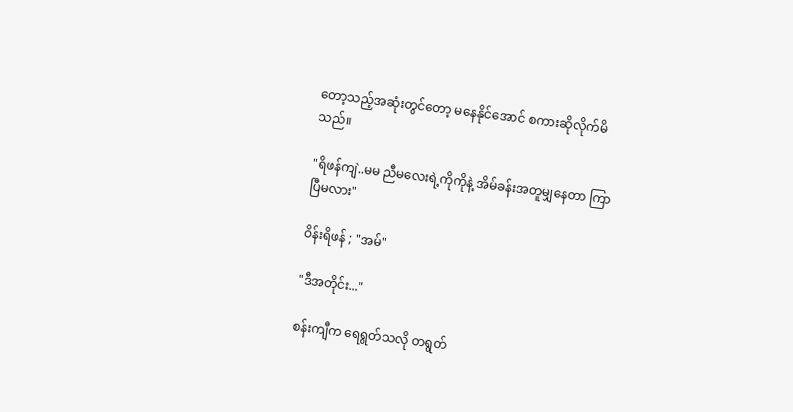တော့သည့်အဆုံးတွင်တော့ မနေနိုင်အောင် စကားဆိုလိုက်မိသည်။

"ရိဖန်ကျဲ..မမ ညီမလေးရဲ့ကိုကိုနဲ့ အိမ်ခန်းအတူမျှနေတာ ကြာပြီမလား"

ဝိန်းရိဖန် ; "အမ်"

"ဒီအတိုင်း..."

စန်းကျီက ရေရွတ်သလို တရွတ်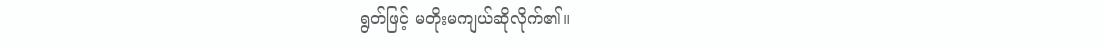ရွတ်ဖြင့် မတိုးမကျယ်ဆိုလိုက်၏။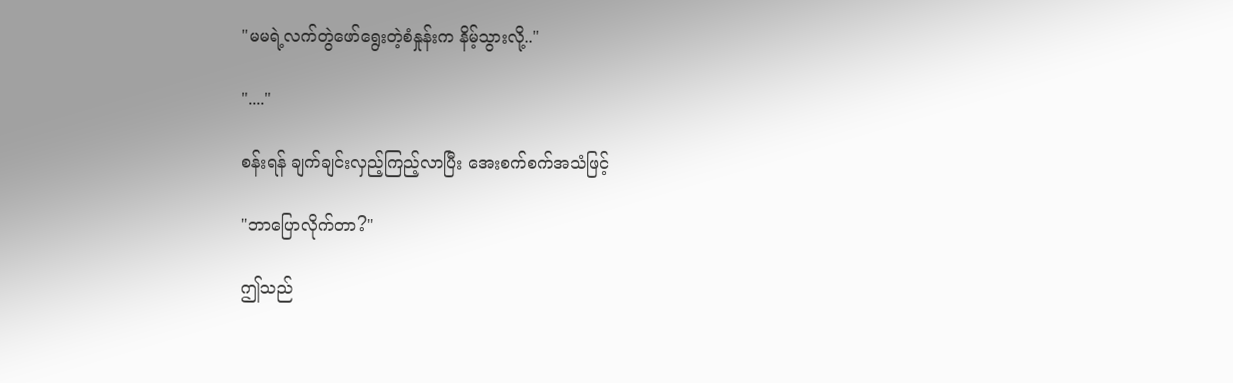"မမရဲ့လက်တွဲဖော်ရွေးတဲ့စံနှုန်းက နိမ့်သွားလို့.."

"...."

စန်းရန် ချက်ချင်းလှည့်ကြည့်လာပြီး အေးစက်စက်အသံဖြင့်

"ဘာပြောလိုက်တာ?"

ဤသည်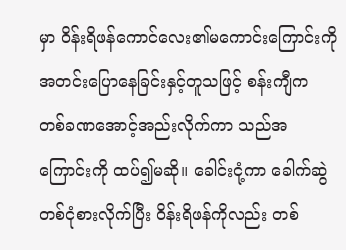မှာ ဝိန်းရိဖန်ကောင်လေး၏မကောင်းကြောင်းကို အတင်းပြောနေခြင်းနှင့်တူသဖြင့် စန်းကျီက တစ်ခဏအောင့်အည်းလိုက်ကာ သည်အကြောင်းကို ထပ်၍မဆို။ ခေါင်းငုံ့ကာ ခေါက်ဆွဲတစ်ငုံစားလိုက်ပြီး ဝိန်းရိဖန်ကိုလည်း တစ်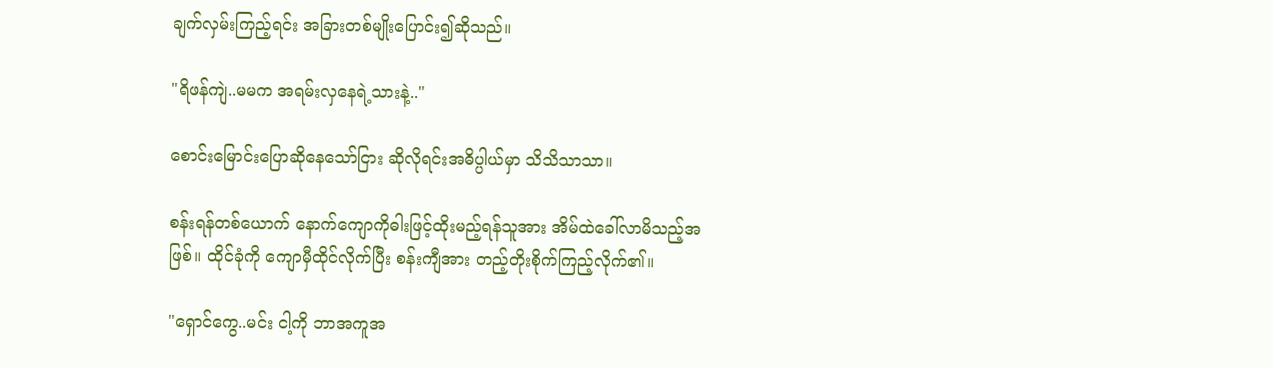ချက်လှမ်းကြည့်ရင်း အခြားတစ်မျိုးပြောင်း၍ဆိုသည်။

"ရိဖန်ကျဲ..မမက အရမ်းလှနေရဲ့သားနဲ့.."

စောင်းမြောင်းပြောဆိုနေသော်ငြား ဆိုလိုရင်းအဓိပ္ပါယ်မှာ သိသိသာသာ။

စန်းရန်တစ်ယောက် နောက်ကျောကိုဓါးဖြင့်ထိုးမည့်ရန်သူအား အိမ်ထဲခေါ်လာမိသည့်အဖြစ်။ ထိုင်ခုံကို ကျောမှီထိုင်လိုက်ပြီး စန်းကျီအား တည့်တိုးစိုက်ကြည့်လိုက်၏။

"ရှောင်ကွေ..မင်း ငါ့ကို ဘာအကူအ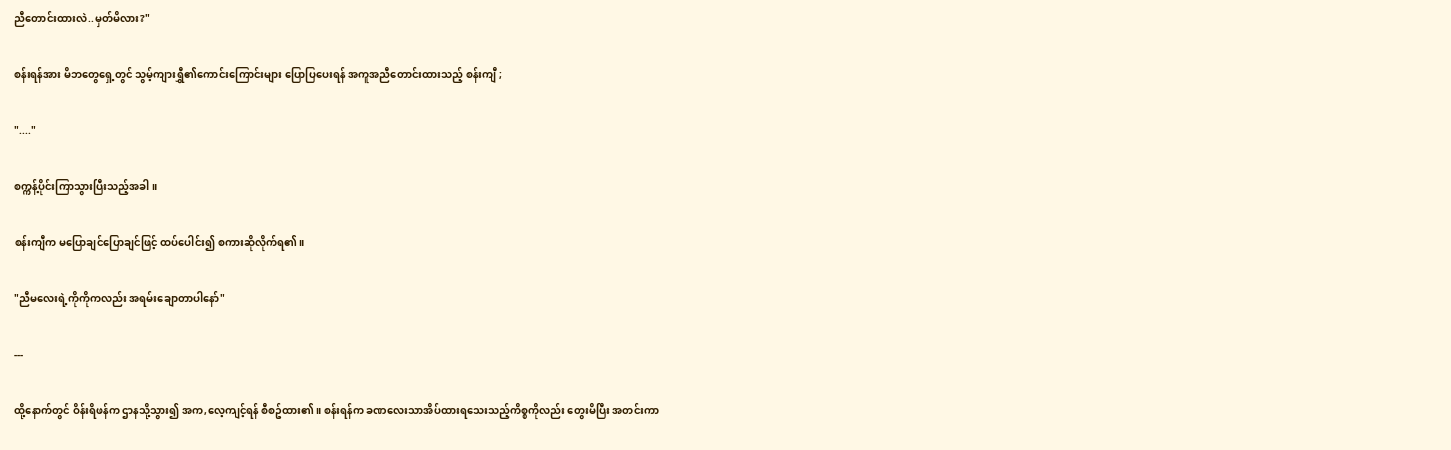ညီတောင်းထားလဲ..မှတ်မိလား?"

စန်းရန်အား မိဘတွေရှေ့တွင် သွမ့်ကျားရွှီ၏ကောင်းကြောင်းများ ပြောပြပေးရန် အကူအညီတောင်းထားသည့် စန်းကျီ ;

"...."

စက္ကန့်ပိုင်းကြာသွားပြီးသည့်အခါ။

စန်းကျီက မပြောချင်ပြောချင်ဖြင့် ထပ်ပေါင်း၍ စကားဆိုလိုက်ရ၏။

"ညီမလေးရဲ့ကိုကိုကလည်း အရမ်းချောတာပါနော်"

---

ထို့နောက်တွင် ဝိန်းရိဖန်က ဌာနသို့သွား၍ အက,လေ့ကျင့်ရန် စီစဥ်ထား၏။ စန်းရန်က ခဏလေးသာအိပ်ထားရသေးသည့်ကိစ္စကိုလည်း တွေးမိပြီး အတင်းကာ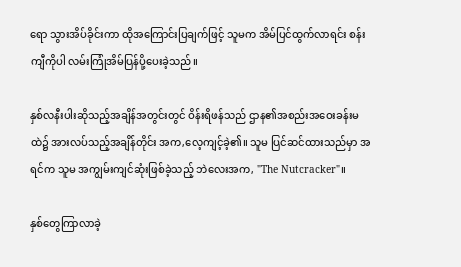ရော သွားအိပ်ခိုင်းကာ ထိုအကြောင်းပြချက်ဖြင့် သူမက အိမ်ပြင်ထွက်လာရင်း စန်းကျီကိုပါ လမ်းကြုံအိမ်ပြန်ပို့ပေးခဲ့သည်။

နှစ်လနီးပါးဆိုသည့်အချိန်အတွင်းတွင် ဝိန်းရိဖန်သည် ဌာန၏အစည်းအဝေးခန်းမထဲ၌ အားလပ်သည့်အချိန်တိုင်း အက,လေ့ကျင့်ခဲ့၏။ သူမ ပြင်ဆင်ထားသည်မှာ အရင်က သူမ အကျွမ်းကျင်ဆုံးဖြစ်ခဲ့သည့် ဘဲလေးအက, "The Nutcracker"။

နှစ်တွေကြာလာခဲ့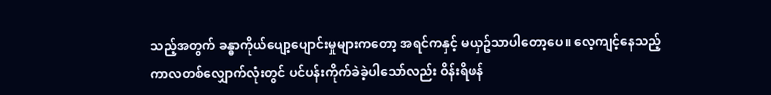သည့်အတွက် ခန္ဓာကိုယ်ပျော့ပျောင်းမှုများကတော့ အရင်ကနှင့် မယှဥ်သာပါတော့ပေ။ လေ့ကျင့်နေသည့်ကာလတစ်လျှောက်လုံးတွင် ပင်ပန်းကိုက်ခဲခဲ့ပါသော်လည်း ဝိန်းရိဖန်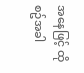အနေဖြင့် ထိုစဥ်အခါ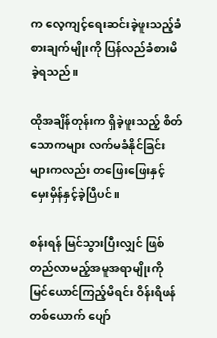က လေ့ကျင့်ရေးဆင်းခဲ့ဖူးသည့်ခံစားချက်မျိုးကို ပြန်လည်ခံစားမိခဲ့ရသည်။

ထိုအချိန်တုန်းက ရှိခဲ့ဖူးသည့် စိတ်သောကများ လက်မခံနိုင်ခြင်းများကလည်း တဖြေးဖြေးနှင့် မှေးမှိန်နှင့်ခဲ့ပြီပင်။

စန်းရန် မြင်သွားပြီးလျှင် ဖြစ်တည်လာမည့်အမူအရာမျိုးကို မြင်ယောင်ကြည့်မိရင်း ဝိန်းရိဖန်တစ်ယောက် ပျော်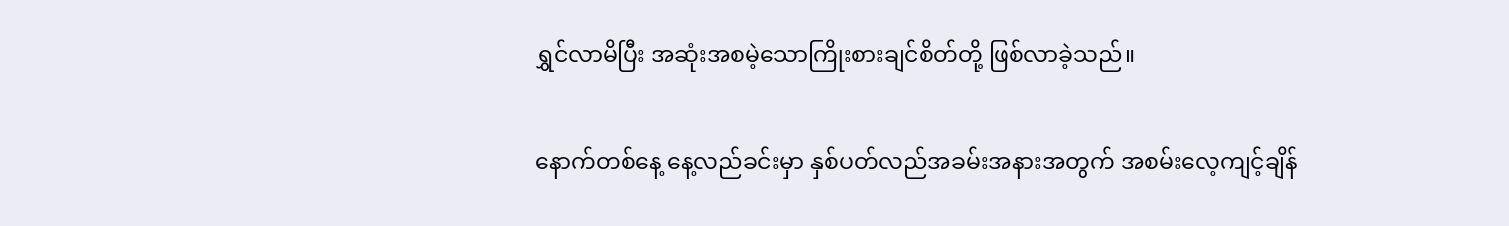ရွှင်လာမိပြီး အဆုံးအစမဲ့သောကြိုးစားချင်စိတ်တို့ ဖြစ်လာခဲ့သည်။

နောက်တစ်နေ့ နေ့လည်ခင်းမှာ နှစ်ပတ်လည်အခမ်းအနားအတွက် အစမ်းလေ့ကျင့်ချိန်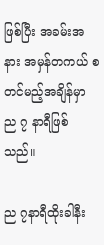ဖြစ်ပြီး အခမ်းအနား အမှန်တကယ် စတင်မည့်အချိန်မှာ ည ၇ နာရီဖြစ်သည်။

ည ၇နာရီထိုးခါနီး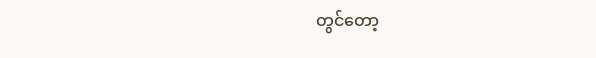တွင်တော့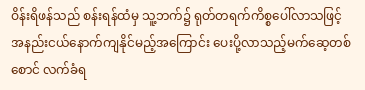ဝိန်းရိဖန်သည် စန်းရန်ထံမှ သူ့ဘက်၌ ရုတ်တရက်ကိစ္စပေါ်လာသဖြင့် အနည်းငယ်နောက်ကျနိုင်မည့်အကြောင်း ပေးပို့လာသည့်မက်ဆေ့တစ်စောင် လက်ခံရ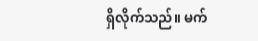ရှိလိုက်သည်။ မက်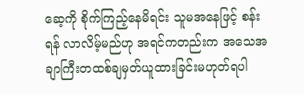ဆေ့ကို စိုက်ကြည့်နေမိရင်း သူမအနေဖြင့် စန်းရန် လာလိမ့်မည်ဟု အရင်ကတည်းက အသေအချာကြီးတထစ်ချမှတ်ယူထားခြင်းမဟုတ်ရပါ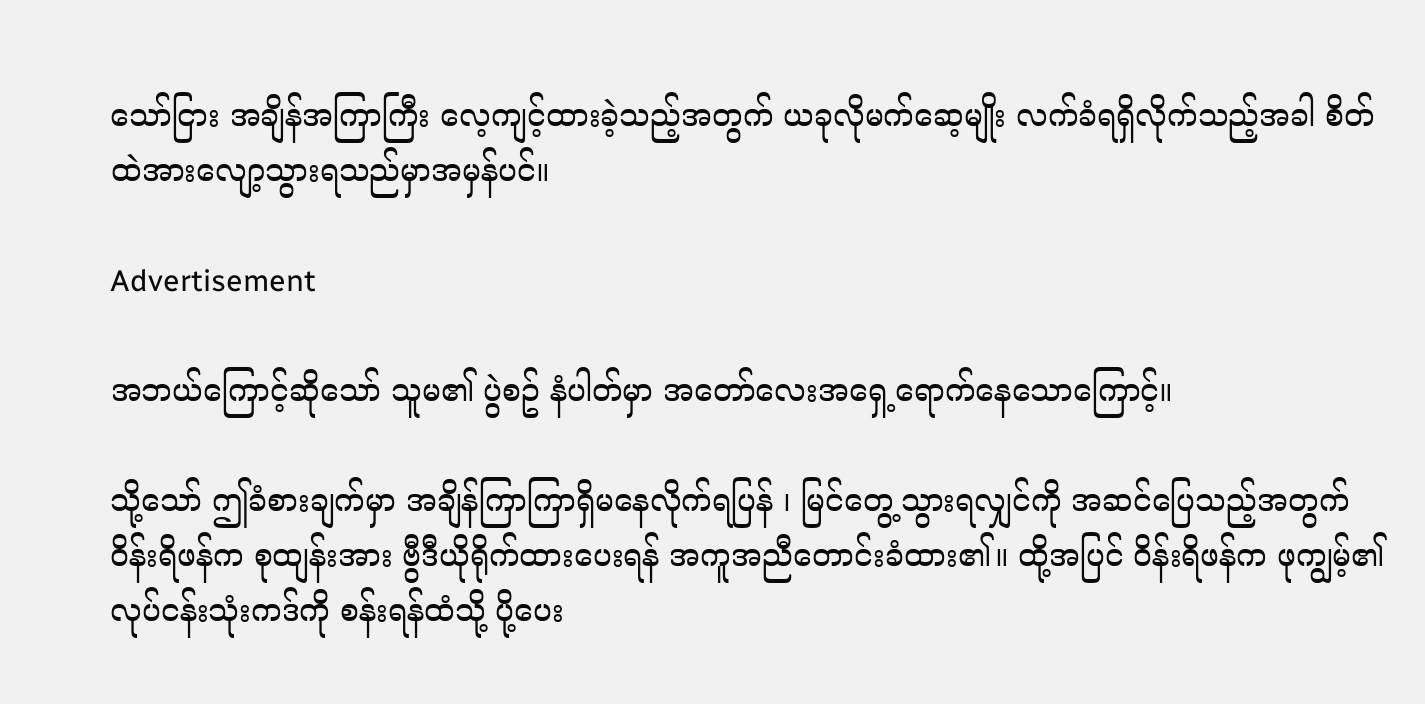သော်ငြား အချိန်အကြာကြီး လေ့ကျင့်ထားခဲ့သည့်အတွက် ယခုလိုမက်ဆေ့မျိုး လက်ခံရရှိလိုက်သည့်အခါ စိတ်ထဲအားလျော့သွားရသည်မှာအမှန်ပင်။

Advertisement

အဘယ်ကြောင့်ဆိုသော် သူမ၏ ပွဲစဥ် နံပါတ်မှာ အတော်လေးအရှေ့ရောက်နေသောကြောင့်။

သို့သော် ဤခံစားချက်မှာ အချိန်ကြာကြာရှိမနေလိုက်ရပြန် ၊ မြင်တွေ့သွားရလျှင်ကို အဆင်ပြေသည့်အတွက် ဝိန်းရိဖန်က စုထျန်းအား ဗွီဒီယိုရိုက်ထားပေးရန် အကူအညီတောင်းခံထား၏။ ထို့အပြင် ဝိန်းရိဖန်က ဖုကျွမ့်၏လုပ်ငန်းသုံးကဒ်ကို စန်းရန်ထံသို့ ပို့ပေး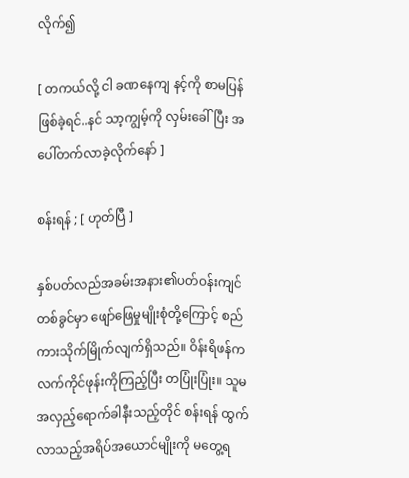လိုက်၍

[ တကယ်လို့ ငါ ခဏနေကျ နင့်ကို စာမပြန်ဖြစ်ခဲ့ရင်..နင် သာ့ကျွမ့်ကို လှမ်းခေါ်ပြီး အပေါ်တက်လာခဲ့လိုက်နော် ]

စန်းရန် ; [ ဟုတ်ပြီ ]

နှစ်ပတ်လည်အခမ်းအနား၏ပတ်ဝန်းကျင်တစ်ခွင်မှာ ဖျော်ဖြေမှုမျိုးစုံတို့ကြောင့် စည်ကားသိုက်မြိုက်လျက်ရှိသည်။ ဝိန်းရိဖန်က လက်ကိုင်ဖုန်းကိုကြည့်ပြီး တပြုံးပြုံး။ သူမ အလှည့်ရောက်ခါနီးသည့်တိုင် စန်းရန် ထွက်လာသည့်အရိပ်အယောင်မျိုးကို မတွေ့ရ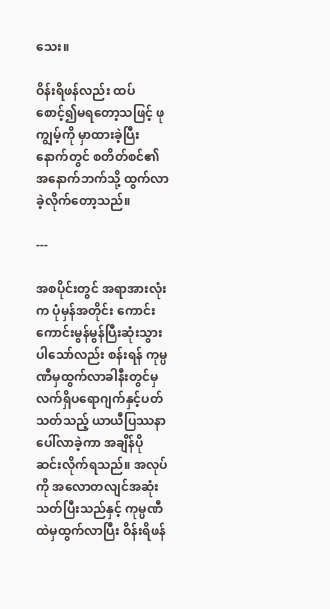သေး။

ဝိန်းရိဖန်လည်း ထပ်စောင့်၍မရတော့သဖြင့် ဖုကျွမ့်ကို မှာထားခဲ့ပြီးနောက်တွင် စတိတ်စင်၏အနောက်ဘက်သို့ ထွက်လာခဲ့လိုက်တော့သည်။

---

အစပိုင်းတွင် အရာအားလုံးက ပုံမှန်အတိုင်း ကောင်းကောင်းမွန်မွန်ပြီးဆုံးသွားပါသော်လည်း စန်းရန် ကုမ္ပဏီမှထွက်လာခါနီးတွင်မှ လက်ရှိပရောဂျက်နှင့်ပတ်သတ်သည့် ယာယီပြဿနာပေါ်လာခဲ့ကာ အချိန်ပိုဆင်းလိုက်ရသည်။ အလုပ်ကို အလောတလျင်အဆုံးသတ်ပြီးသည်နှင့် ကုမ္ပဏီထဲမှထွက်လာပြီး ဝိန်းရိဖန်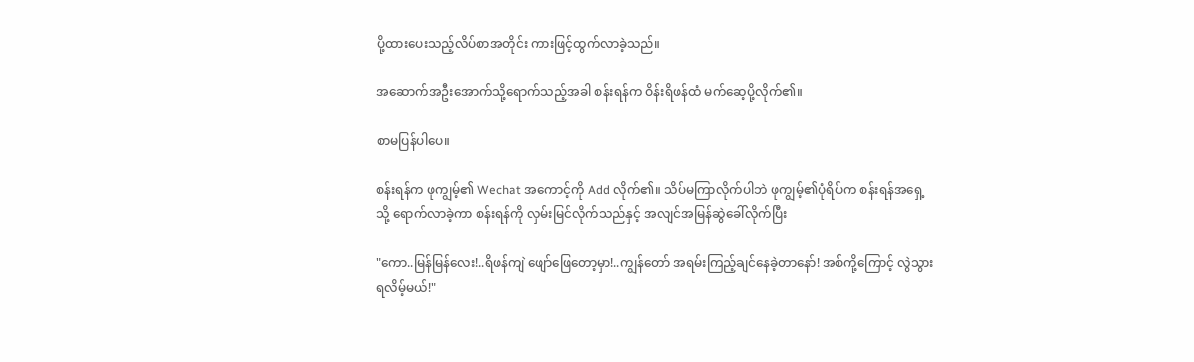ပို့ထားပေးသည့်လိပ်စာအတိုင်း ကားဖြင့်ထွက်လာခဲ့သည်။

အဆောက်အဦးအောက်သို့ရောက်သည့်အခါ စန်းရန်က ဝိန်းရိဖန်ထံ မက်ဆေ့ပို့လိုက်၏။

စာမပြန်ပါပေ။

စန်းရန်က ဖုကျွမ့်၏ Wechat အကောင့်ကို Add လိုက်၏။ သိပ်မကြာလိုက်ပါဘဲ ဖုကျွမ့်၏ပုံရိပ်က စန်းရန်အရှေ့သို့ ရောက်လာခဲ့ကာ စန်းရန်ကို လှမ်းမြင်လိုက်သည်နှင့် အလျင်အမြန်ဆွဲခေါ်လိုက်ပြီး

"ကော..မြန်မြန်လေး!..ရိဖန်ကျဲ ဖျော်ဖြေတော့မှာ!..ကျွန်တော် အရမ်းကြည့်ချင်နေခဲ့တာနော်! အစ်ကို့ကြောင့် လွဲသွားရလိမ့်မယ်!"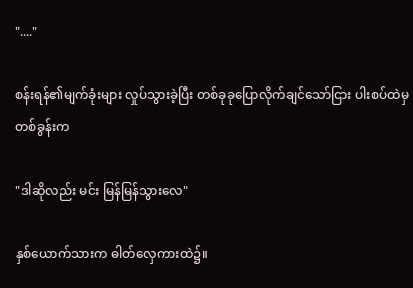"...."

စန်းရန်၏မျက်ခုံးများ လှုပ်သွားခဲ့ပြီး တစ်ခုခုပြောလိုက်ချင်သော်ငြား ပါးစပ်ထဲမှ တစ်ခွန်းက

"ဒါဆိုလည်း မင်း မြန်မြန်သွားလေ"

နှစ်ယောက်သားက ဓါတ်လှေကားထဲ၌။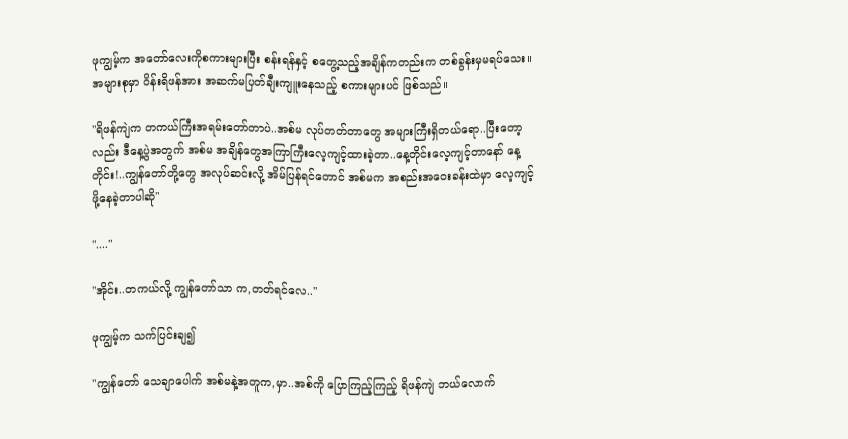ဖုကျွမ့်က အတော်လေးကိုစကားများပြီး စန်းရန်နှင့် စတွေ့သည့်အချိန်ကတည်းက တစ်ခွန်းမှမရပ်သေး။ အများစုမှာ ဝိန်းရိဖန်အား အဆက်မပြတ်ချီးကျူးနေသည့် စကားများပင် ဖြစ်သည်။

"ရိဖန်ကျဲက တကယ်ကြီးအရမ်းတော်တာပဲ..အစ်မ လုပ်တတ်တာတွေ အများကြီးရှိတယ်ရော..ပြီးတော့လည်း ဒီနေ့ပွဲအတွက် အစ်မ အချိန်တွေအကြာကြီးလေ့ကျင့်ထားခဲ့တာ..နေ့တိုင်းလေ့ကျင့်တာနော် နေ့တိုင်း!..ကျွန်တော်တို့တွေ အလုပ်ဆင်းလို့ အိမ်ပြန်ရင်တောင် အစ်မက အစည်းအဝေးခန်းထဲမှာ လေ့ကျင့်ဖို့နေခဲ့တာပါဆို"

"...."

"အိုင်း..တကယ်လို့ ကျွန်တော်သာ က,တတ်ရင်လေ.."

ဖုကျွမ့်က သက်ပြင်းချ၍

"ကျွန်တော် သေချာပေါက် အစ်မနဲ့အတူက,မှာ..အစ်ကို ပြောကြည့်ကြည့် ရိဖန်ကျဲ ဘယ်လောက်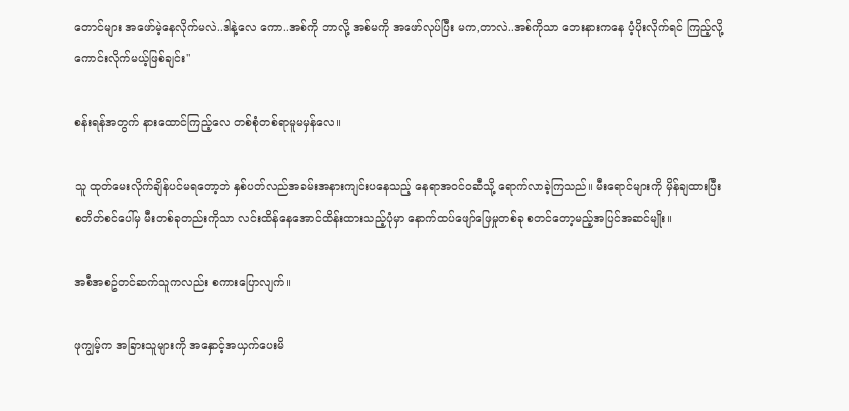တောင်များ အဖော်မဲ့နေလိုက်မလဲ..ဒါနဲ့လေ ကော..အစ်ကို ဘာလို့ အစ်မကို အဖော်လုပ်ပြီး မက,တာလဲ..အစ်ကိုသာ ဘေးနားကနေ ပံ့ပိုးလိုက်ရင် ကြည့်လို့ကောင်းလိုက်မယ့်ဖြစ်ချင်း"

စန်းရန်အတွက် နားထောင်ကြည့်လေ တစ်စုံတစ်ရာမူမမှန်လေ။

သူ ထုတ်မေးလိုက်ချိန်ပင်မရတော့ဘဲ နှစ်ပတ်လည်အခမ်းအနားကျင်းပနေသည့် နေရာအဝင်ဝဆီသို့ ရောက်လာခဲ့ကြသည်။ မီးရောင်များကို မှိန်ချထားပြီး စတိတ်စင်ပေါ်မှ မီးတစ်ခုတည်းကိုသာ လင်းထိန်နေအောင်ထိန်းထားသည့်ပုံမှာ နောက်ထပ်ဖျော်ဖြေမှုတစ်ခု စတင်တော့မည့်အပြင်အဆင်မျိုး။

အစီအစဥ်တင်ဆက်သူကလည်း စကားပြောလျက်။

ဖုကျွမ့်က အခြားသူများကို အနှောင့်အယှက်ပေးမိ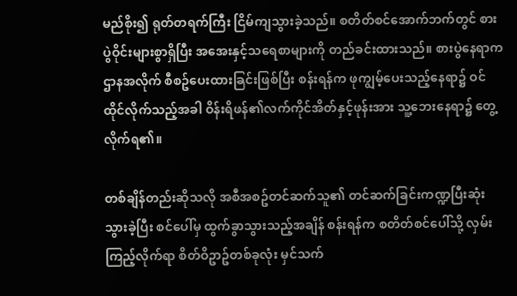မည်စိုး၍ ရုတ်တရက်ကြီး ငြိမ်ကျသွားခဲ့သည်။ စတိတ်စင်အောက်ဘက်တွင် စားပွဲဝိုင်းများစွာရှိပြီး အအေးနှင့်သရေစာများကို တည်ခင်းထားသည်။ စားပွဲနေရာက ဌာနအလိုက် စီစဥ်ပေးထားခြင်းဖြစ်ပြီး စန်းရန်က ဖုကျွမ့်ပေးသည့်နေရာ၌ ဝင်ထိုင်လိုက်သည့်အခါ ဝိန်းရိဖန်၏လက်ကိုင်အိတ်နှင့်ဖုန်းအား သူ့ဘေးနေရာ၌ တွေ့လိုက်ရ၏။

တစ်ချိန်တည်းဆိုသလို အစီအစဥ်တင်ဆက်သူ၏ တင်ဆက်ခြင်းကဏ္ဍပြီးဆုံးသွားခဲ့ပြီး စင်ပေါ်မှ ထွက်ခွာသွားသည့်အချိန် စန်းရန်က စတိတ်စင်ပေါ်သို့ လှမ်းကြည့်လိုက်ရာ စိတ်ဝိဥာဥ်တစ်ခုလုံး မှင်သက်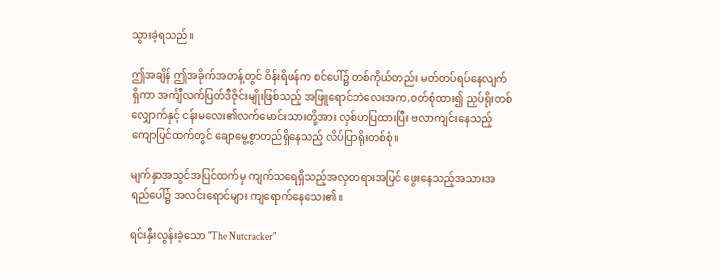သွားခဲ့ရသည်။

ဤအချိန် ဤအခိုက်အတန့်တွင် ဝိန်းရိဖန်က စင်ပေါ်၌ တစ်ကိုယ်တည်း မတ်တပ်ရပ်နေလျက်ရှိကာ အင်္ကျီလက်ပြတ်ဒီဇိုင်းမျိုးဖြစ်သည့် အဖြူရောင်ဘဲလေးအက,ဝတ်စုံထား၍ ညှပ်ရိုးတစ်လျှောက်နှင့် ငန်းမလေး၏လက်မောင်းသားတို့အား လှစ်ဟပြထားပြီး ဗလာကျင်းနေသည့်ကျောပြင်ထက်တွင် ချောမွေ့စွာတည်ရှိနေသည့် လိပ်ပြာရိုးတစ်စုံ။

မျက်နှာအသွင်အပြင်ထက်မှ ကျက်သရေရှိသည့်အလှတရားအပြင် ဖွေးနေသည့်အသားအရည်ပေါ်၌ အလင်းရောင်များ ကျရောက်နေသေး၏။

ရင်းနှီးလွန်းခဲ့သော "The Nutcracker"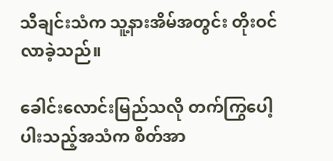သီချင်းသံက သူ့နားအိမ်အတွင်း တိုးဝင်လာခဲ့သည်။

ခေါင်းလောင်းမြည်သလို တက်ကြွပေါ့ပါးသည့်အသံက စိတ်အာ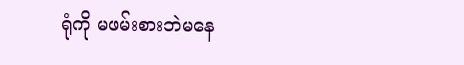ရုံကို မဖမ်းစားဘဲမနေ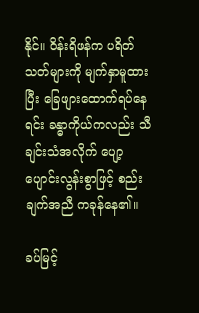နိုင်။ ဝိန်းရိဖန်က ပရိတ်သတ်များကို မျက်နှာမူထားပြီး ခြေဖျားထောက်ရပ်နေရင်း ခန္ဓာကိုယ်ကလည်း သီချင်းသံအလိုက် ပျော့ပျောင်းလွန်းစွာဖြင့် စည်းချက်အညီ ကခုန်နေ၏။

ခပ်မြင့်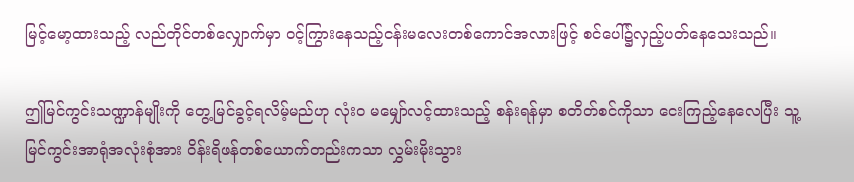မြင့်မော့ထားသည့် လည်တိုင်တစ်လျှောက်မှာ ဝင့်ကြွားနေသည့်ငန်းမလေးတစ်ကောင်အလားဖြင့် စင်ပေါ်၌လှည့်ပတ်နေသေးသည်။

ဤမြင်ကွင်းသဏ္ဍာန်မျိုးကို တွေ့မြင်ခွင့်ရလိမ့်မည်ဟု လုံးဝ မမျှော်လင့်ထားသည့် စန်းရန်မှာ စတိတ်စင်ကိုသာ ငေးကြည့်နေလေပြီး သူ့မြင်ကွင်းအာရုံအလုံးစုံအား ဝိန်းရိဖန်တစ်ယောက်တည်းကသာ လွှမ်းမိုးသွား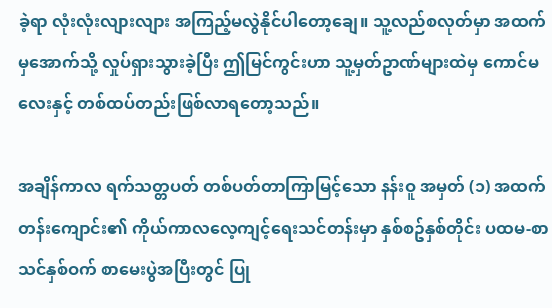ခဲ့ရာ လုံးလုံးလျားလျား အကြည့်မလွဲနိုင်ပါတော့ချေ။ သူ့လည်စလုတ်မှာ အထက်မှအောက်သို့ လှုပ်ရှားသွားခဲ့ပြီး ဤမြင်ကွင်းဟာ သူ့မှတ်ဥာဏ်များထဲမှ ကောင်မလေးနှင့် တစ်ထပ်တည်းဖြစ်လာရတော့သည်။

အချိန်ကာလ ရက်သတ္တပတ် တစ်ပတ်တာကြာမြင့်သော နန်းဝူ အမှတ် (၁) အထက်တန်းကျောင်း၏ ကိုယ်ကာလလေ့ကျင့်ရေးသင်တန်းမှာ နှစ်စဥ်နှစ်တိုင်း ပထမ-စာသင်နှစ်ဝက် စာမေးပွဲအပြီးတွင် ပြု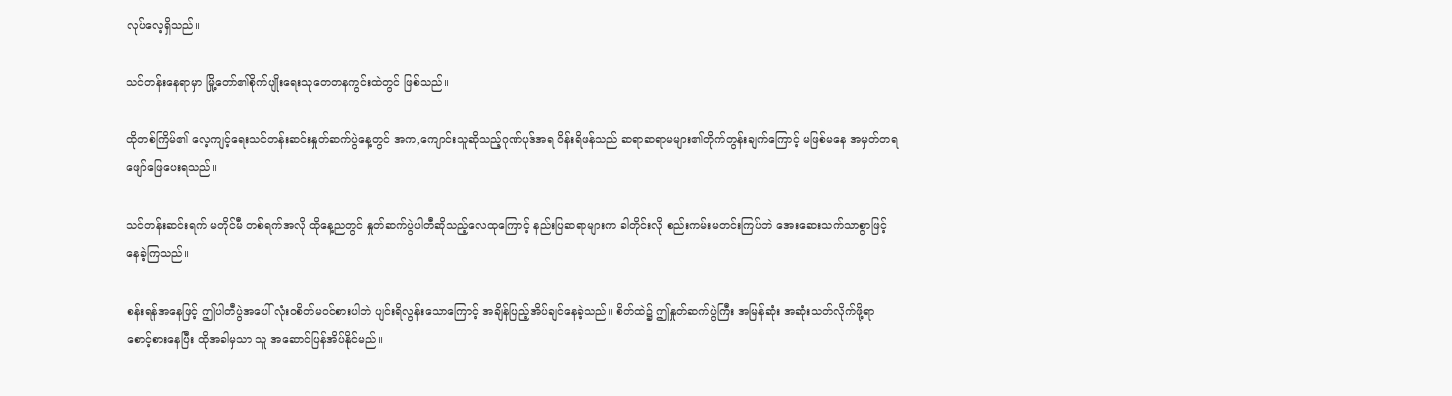လုပ်လေ့ရှိသည်။

သင်တန်းနေရာမှာ မြို့တော်၏စိုက်ပျိုးရေးသုတေတနကွင်းထဲတွင် ဖြစ်သည်။

ထိုတစ်ကြိမ်၏ လေ့ကျင့်ရေးသင်တန်းဆင်းနှုတ်ဆက်ပွဲနေ့တွင် အက,ကျောင်းသူဆိုသည့်ဂုဏ်ပုဒ်အရ ဝိန်းရိဖန်သည် ဆရာဆရာမများ၏တိုက်တွန်းချက်ကြောင့် မဖြစ်မနေ အမှတ်တရဖျော်ဖြေပေးရသည်။

သင်တန်းဆင်းရက် မတိုင်မီ တစ်ရက်အလို ထိုနေ့ညတွင် နှုတ်ဆက်ပွဲပါတီဆိုသည့်လေထုကြောင့် နည်းပြဆရာများက ခါတိုင်းလို စည်းကမ်းမတင်းကြပ်ဘဲ အေးဆေးသက်သာစွာဖြင့် နေခဲ့ကြသည်။

စန်းရန်အနေဖြင့် ဤပါတီပွဲအပေါ် လုံးဝစိတ်မဝင်စားပါဘဲ ပျင်းရိလွန်းသောကြောင့် အချိန်ပြည့်အိပ်ချင်နေခဲ့သည်။ စိတ်ထဲ၌ ဤနှုတ်ဆက်ပွဲကြီး အမြန်ဆုံး အဆုံးသတ်လိုက်ဖို့ရာ စောင့်စားနေပြီး ထိုအခါမှသာ သူ အဆောင်ပြန်အိပ်နိုင်မည်။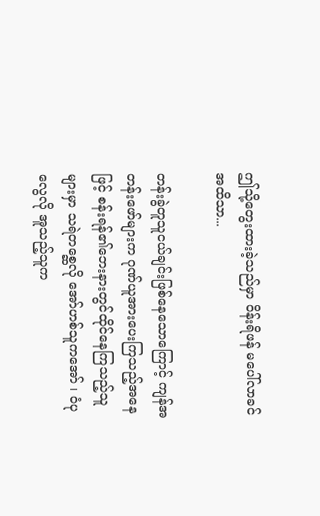ဤသို့တွေးထားခဲ့သည်မှာ ဝိန်းရိဖန် မပေါ်လာခင်အထိသာ...

တန်းခွဲတူသူငယ်ချင်းဖြစ်နေသောကြောင့် ကျန်အတန်းဖော်များက ဂုဏ်ယူအားပေးကြသည့်အနေဖြင့် စန်းရန်၏ဘေးနားတွင်ထိုင်နေကြသည့်သူများမှာ သရဲတစ္ဆေလို အော်ဟစ်သူကအော် ၊ ဝံပုလွေလို အူသည့်သူက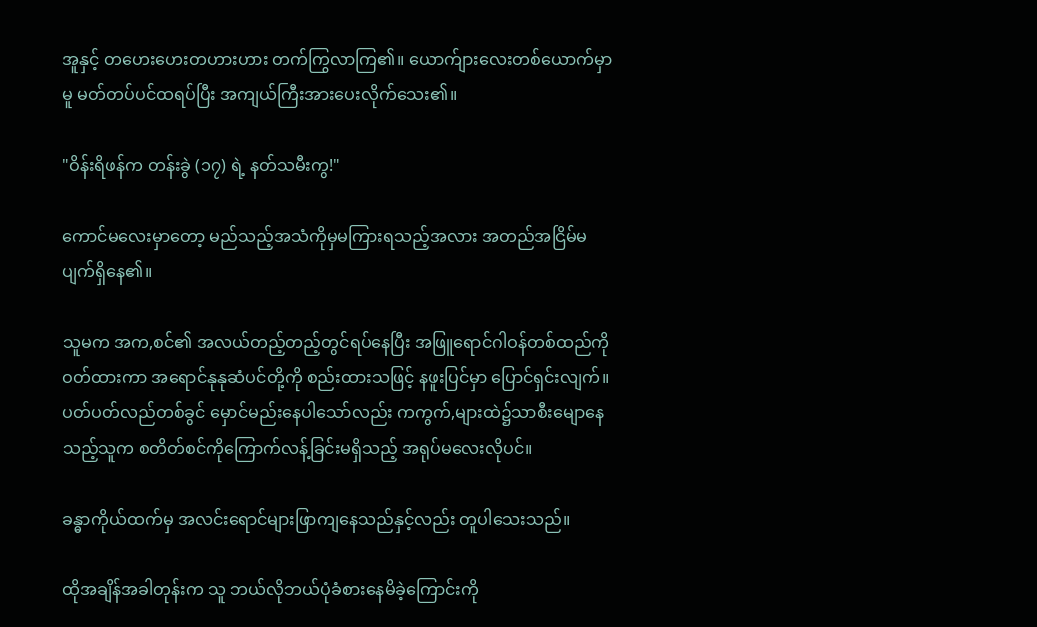အူနှင့် တဟေးဟေးတဟားဟား တက်ကြွလာကြ၏။ ယောက်ျားလေးတစ်ယောက်မှာမူ မတ်တပ်ပင်ထရပ်ပြီး အကျယ်ကြီးအားပေးလိုက်သေး၏။

"ဝိန်းရိဖန်က တန်းခွဲ (၁၇) ရဲ့ နတ်သမီးကွ!"

ကောင်မလေးမှာတော့ မည်သည့်အသံကိုမှမကြားရသည့်အလား အတည်အငြိမ်မပျက်ရှိနေ၏။

သူမက အက,စင်၏ အလယ်တည့်တည့်တွင်ရပ်နေပြီး အဖြူရောင်ဂါဝန်တစ်ထည်ကိုဝတ်ထားကာ အရောင်နုနုဆံပင်တို့ကို စည်းထားသဖြင့် နဖူးပြင်မှာ ပြောင်ရှင်းလျက်။ ပတ်ပတ်လည်တစ်ခွင် မှောင်မည်းနေပါသော်လည်း ကကွက်,များထဲ၌သာစီးမျောနေသည့်သူက စတိတ်စင်ကိုကြောက်လန့်ခြင်းမရှိသည့် အရုပ်မလေးလိုပင်။

ခန္ဓာကိုယ်ထက်မှ အလင်းရောင်များဖြာကျနေသည်နှင့်လည်း တူပါသေးသည်။

ထိုအချိန်အခါတုန်းက သူ ဘယ်လိုဘယ်ပုံခံစားနေမိခဲ့ကြောင်းကို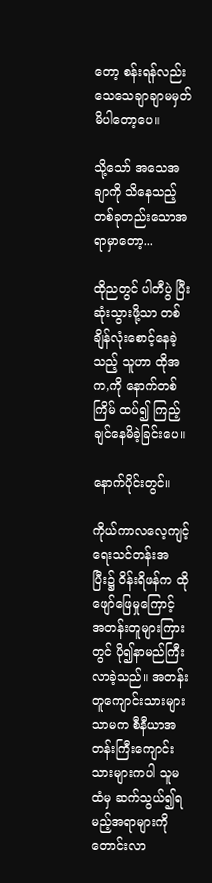တော့ စန်းရန်လည်း သေသေချာချာမမှတ်မိပါတော့ပေ။

သို့သော် အသေအချာကို သိနေသည့်တစ်ခုတည်းသောအရာမှာတော့...

ထိုညတွင် ပါတီပွဲ ပြီးဆုံးသွားဖို့သာ တစ်ချိန်လုံးစောင့်နေခဲ့သည့် သူဟာ ထိုအက,ကို နောက်တစ်ကြိမ် ထပ်၍ ကြည့်ချင်နေမိခဲ့ခြင်းပေ။

နောက်ပိုင်းတွင်။

ကိုယ်ကာလလေ့ကျင့်ရေးသင်တန်းအပြီး၌ ဝိန်းရိဖန်က ထိုဖျော်ဖြေမှုကြောင့် အတန်းတူများကြားတွင် ပို၍နာမည်ကြီးလာခဲ့သည်။ အတန်းတူကျောင်းသားများသာမက စီနီယာအတန်းကြီးကျောင်းသားများကပါ သူမထံမှ ဆက်သွယ်၍ရမည့်အရာများကိုတောင်းလာ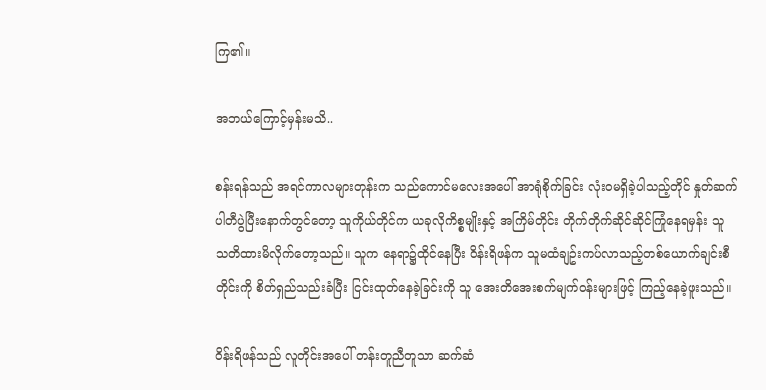ကြ၏။

အဘယ်ကြောင့်မှန်းမသိ..

စန်းရန်သည် အရင်ကာလများတုန်းက သည်ကောင်မလေးအပေါ် အာရုံစိုက်ခြင်း လုံးဝမရှိခဲ့ပါသည့်တိုင် နှုတ်ဆက်ပါတီပွဲပြီးနောက်တွင်တော့ သူကိုယ်တိုင်က ယခုလိုကိစ္စမျိုးနှင့် အကြိမ်တိုင်း တိုက်တိုက်ဆိုင်ဆိုင်ကြုံနေရမှန်း သူ သတိထားမိလိုက်တော့သည်။ သူက နေရာ၌ထိုင်နေပြီး ဝိန်းရိဖန်က သူမထံချဥ်းကပ်လာသည့်တစ်ယောက်ချင်းစီတိုင်းကို စိတ်ရှည်သည်းခံပြီး ငြင်းထုတ်နေခဲ့ခြင်းကို သူ အေးတိအေးစက်မျက်ဝန်းများဖြင့် ကြည့်နေခဲ့ဖူးသည်။

ဝိန်းရိဖန်သည် လူတိုင်းအပေါ် တန်းတူညီတူသာ ဆက်ဆံ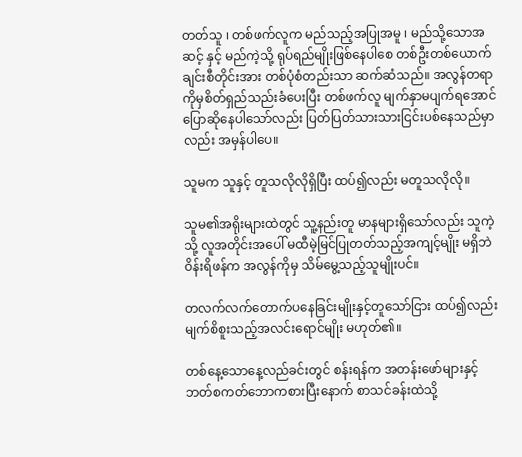တတ်သူ ၊ တစ်ဖက်လူက မည်သည့်အပြုအမူ ၊ မည်သို့သောအဆင့် နှင့် မည်ကဲ့သို့ ရုပ်ရည်မျိုးဖြစ်နေပါစေ တစ်ဦးတစ်ယောက်ချင်းစီတိုင်းအား တစ်ပုံစံတည်းသာ ဆက်ဆံသည်။ အလွန်တရာကိုမှစိတ်ရှည်သည်းခံပေးပြီး တစ်ဖက်လူ မျက်နှာမပျက်ရအောင် ပြောဆိုနေပါသော်လည်း ပြတ်ပြတ်သားသားငြင်းပစ်နေသည်မှာလည်း အမှန်ပါပေ။

သူမက သူနှင့် တူသလိုလိုရှိပြီး ထပ်၍လည်း မတူသလိုလို။

သူမ၏အရိုးများထဲတွင် သူ့နည်းတူ မာနများရှိသော်လည်း သူကဲ့သို့ လူအတိုင်းအပေါ် မထီမဲ့မြင်ပြုတတ်သည့်အကျင့်မျိုး မရှိဘဲ ဝိန်းရိဖန်က အလွန်ကိုမှ သိမ်မွေ့သည့်သူမျိုးပင်။

တလက်လက်တောက်ပနေခြင်းမျိုးနှင့်တူသော်ငြား ထပ်၍လည်း မျက်စိစူးသည့်အလင်းရောင်မျိုး မဟုတ်၏။

တစ်နေ့သောနေ့လည်ခင်းတွင် စန်းရန်က အတန်းဖော်များနှင့် ဘတ်စကတ်ဘောကစားပြီးနောက် စာသင်ခန်းထဲသို့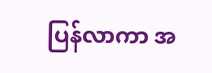ပြန်လာကာ အ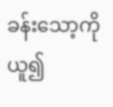ခန်းသော့ကိုယူ၍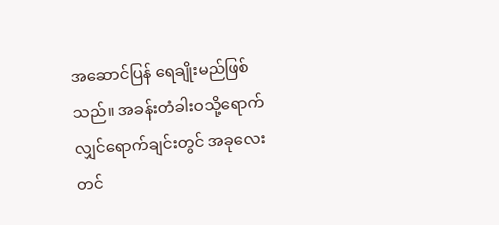အဆောင်ပြန် ရေချိုးမည်ဖြစ်သည်။ အခန်းတံခါးဝသို့ရောက်လျှင်ရောက်ချင်းတွင် အခုလေးတင်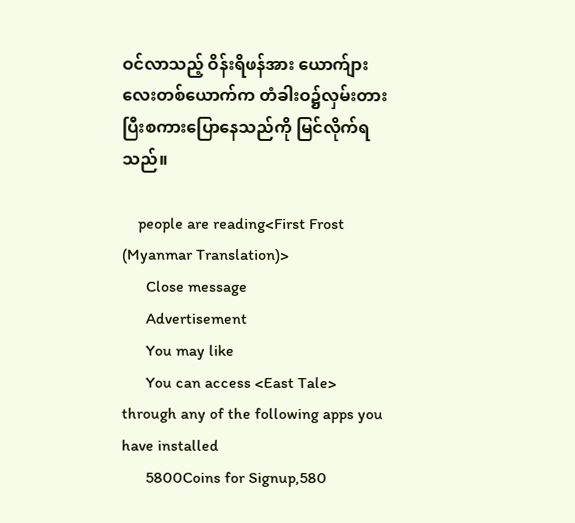ဝင်လာသည့် ဝိန်းရိဖန်အား ယောက်ျားလေးတစ်ယောက်က တံခါးဝ၌လှမ်းတားပြီးစကားပြောနေသည်ကို မြင်လိုက်ရသည်။

    people are reading<First Frost (Myanmar Translation)>
      Close message
      Advertisement
      You may like
      You can access <East Tale> through any of the following apps you have installed
      5800Coins for Signup,580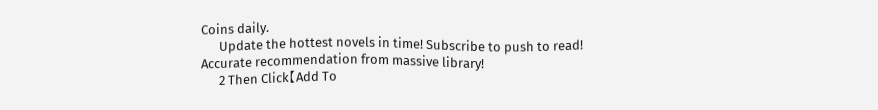Coins daily.
      Update the hottest novels in time! Subscribe to push to read! Accurate recommendation from massive library!
      2 Then Click【Add To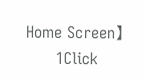Home Screen】
      1Click